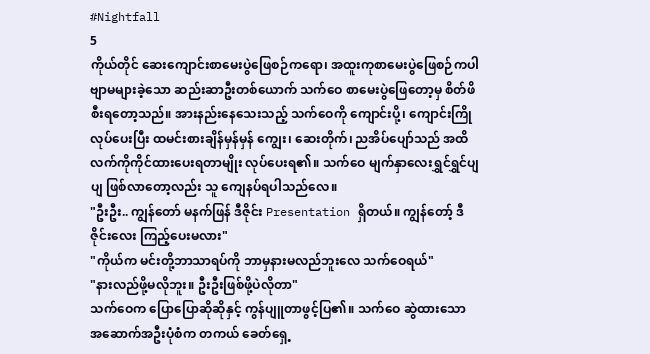#Nightfall
5
ကိုယ်တိုင် ဆေးကျောင်းစာမေးပွဲဖြေစဉ်ကရော၊ အထူးကုစာမေးပွဲဖြေစဉ်ကပါ ဗျာမများခဲ့သော ဆည်းဆာဦးတစ်ယောက် သက်ဝေ စာမေးပွဲဖြေတော့မှ စိတ်ဖိစီးရတော့သည်။ အားနည်းနေသေးသည့် သက်ဝေကို ကျောင်းပို့၊ ကျောင်းကြိုလုပ်ပေးပြီး ထမင်းစားချိန်မှန်မှန် ကျွေး၊ ဆေးတိုက်၊ ညအိပ်ပျော်သည် အထိ လက်ကိုကိုင်ထားပေးရတာမျိုး လုပ်ပေးရ၏။ သက်ဝေ မျက်နှာလေးရွှင်ရွှင်ပျပျ ဖြစ်လာတော့လည်း သူ ကျေနပ်ရပါသည်လေ။
"ဦးဦး.. ကျွန်တော် မနက်ဖြန် ဒီဇိုင်း Presentation ရှိတယ်။ ကျွန်တော့် ဒီဇိုင်းလေး ကြည့်ပေးမလား"
"ကိုယ်က မင်းတို့ဘာသာရပ်ကို ဘာမှနားမလည်ဘူးလေ သက်ဝေရယ်"
"နားလည်ဖို့မလိုဘူး။ ဦးဦးဖြစ်ဖို့ပဲလိုတာ"
သက်ဝေက ပြောပြောဆိုဆိုနှင့် ကွန်ပျူတာဖွင့်ပြ၏။ သက်ဝေ ဆွဲထားသော အဆောက်အဦးပုံစံက တကယ် ခေတ်ရှေ့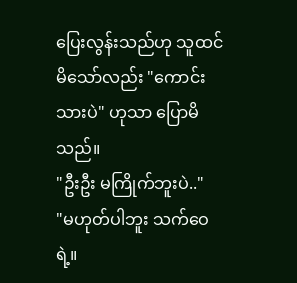ပြေးလွန်းသည်ဟု သူထင်မိသော်လည်း "ကောင်းသားပဲ" ဟုသာ ပြောမိသည်။
"ဦးဦး မကြိုက်ဘူးပဲ.."
"မဟုတ်ပါဘူး သက်ဝေရဲ့။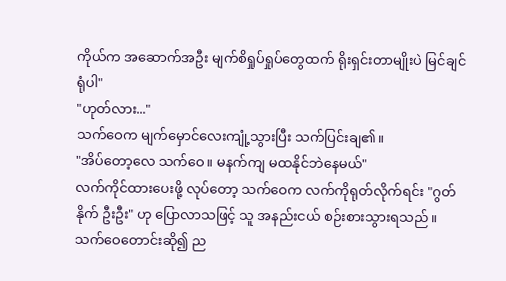ကိုယ်က အဆောက်အဦး မျက်စိရှုပ်ရှုပ်တွေထက် ရိုးရှင်းတာမျိုးပဲ မြင်ချင်ရုံပါ"
"ဟုတ်လား..."
သက်ဝေက မျက်မှောင်လေးကျုံ့သွားပြီး သက်ပြင်းချ၏။
"အိပ်တော့လေ သက်ဝေ။ မနက်ကျ မထနိုင်ဘဲနေမယ်"
လက်ကိုင်ထားပေးဖို့ လုပ်တော့ သက်ဝေက လက်ကိုရုတ်လိုက်ရင်း "ဂွတ်နိုက် ဦးဦး" ဟု ပြောလာသဖြင့် သူ အနည်းငယ် စဉ်းစားသွားရသည်။ သက်ဝေတောင်းဆို၍ ည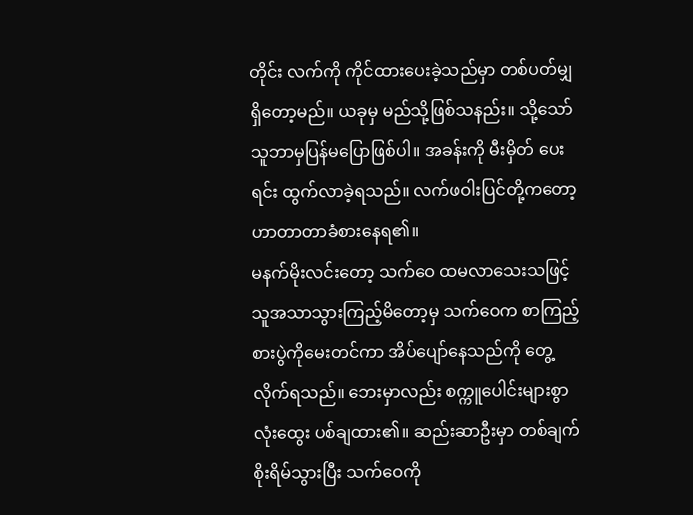တိုင်း လက်ကို ကိုင်ထားပေးခဲ့သည်မှာ တစ်ပတ်မျှရှိတော့မည်။ ယခုမှ မည်သို့ဖြစ်သနည်း။ သို့သော် သူဘာမှပြန်မပြောဖြစ်ပါ။ အခန်းကို မီးမှိတ် ပေးရင်း ထွက်လာခဲ့ရသည်။ လက်ဖဝါးပြင်တို့ကတော့ ဟာတာတာခံစားနေရ၏။
မနက်မိုးလင်းတော့ သက်ဝေ ထမလာသေးသဖြင့် သူအသာသွားကြည့်မိတော့မှ သက်ဝေက စာကြည့် စားပွဲကိုမေးတင်ကာ အိပ်ပျော်နေသည်ကို တွေ့လိုက်ရသည်။ ဘေးမှာလည်း စက္ကူပေါင်းများစွာ လုံးထွေး ပစ်ချထား၏။ ဆည်းဆာဦးမှာ တစ်ချက်စိုးရိမ်သွားပြီး သက်ဝေကို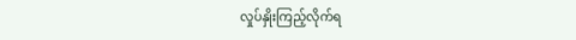လှုပ်နှိုးကြည့်လိုက်ရ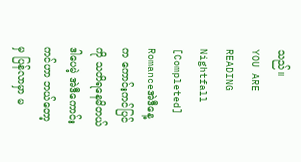သည်။
YOU ARE READING
Nightfall [Completed]
Romanceအဲဒီနေ့က ကောင်းကင်ပြင်ကို သတိရနေမိတယ် ဒါပေမဲ့ အဲဒီကောင်းကင်ဟာ ဘယ်တော့မှ ပြန်လာမှာ မ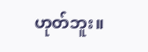ဟုတ်ဘူး။